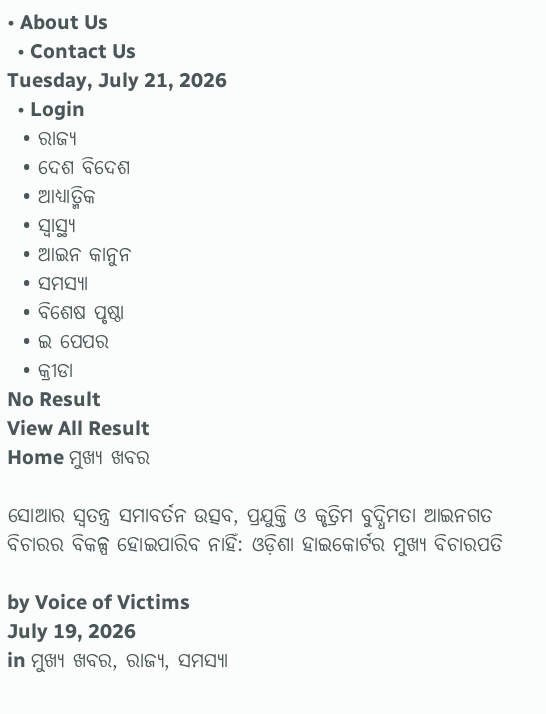• About Us
  • Contact Us
Tuesday, July 21, 2026
  • Login
  • ରାଜ୍ୟ
  • ଦେଶ ବିଦେଶ
  • ଆଧ୍ୟାତ୍ମିକ
  • ସ୍ୱାସ୍ଥ୍ୟ
  • ଆଇନ କାନୁନ
  • ସମସ୍ୟା
  • ବିଶେଷ ପୃଷ୍ଠା
  • ଇ ପେପର
  • କ୍ରୀଡା
No Result
View All Result
Home ମୁଖ୍ୟ ଖବର

ସୋଆର ସ୍ୱତନ୍ତ୍ର ସମାବର୍ତନ ଉତ୍ସବ, ପ୍ରଯୁକ୍ତି ଓ କୃତ୍ରିମ ବୁଦ୍ଧିମତା ଆଇନଗତ ବିଚାରର ବିକଳ୍ପ ହୋଇପାରିବ ନାହିଁ: ଓଡ଼ିଶା ହାଇକୋର୍ଟର ମୁଖ୍ୟ ବିଚାରପତି

by Voice of Victims
July 19, 2026
in ମୁଖ୍ୟ ଖବର, ରାଜ୍ୟ, ସମସ୍ୟା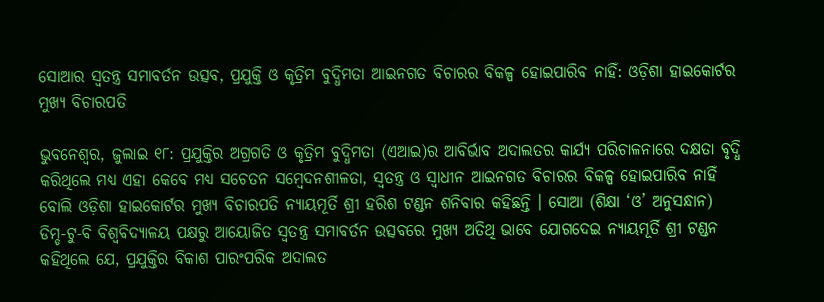ସୋଆର ସ୍ୱତନ୍ତ୍ର ସମାବର୍ତନ ଉତ୍ସବ, ପ୍ରଯୁକ୍ତି ଓ କୃତ୍ରିମ ବୁଦ୍ଧିମତା ଆଇନଗତ ବିଚାରର ବିକଳ୍ପ ହୋଇପାରିବ ନାହିଁ: ଓଡ଼ିଶା ହାଇକୋର୍ଟର ମୁଖ୍ୟ ବିଚାରପତି

ଭୁବନେଶ୍ୱର, ଜୁଲାଇ ୧୮: ପ୍ରଯୁକ୍ତିର ଅଗ୍ରଗତି ଓ କୃତ୍ରିମ ବୁଦ୍ଧିମତା (ଏଆଇ)ର ଆବିର୍ଭାବ ଅଦାଲତର କାର୍ଯ୍ୟ ପରିଚାଳନାରେ ଦକ୍ଷତା ବୃଦ୍ଧି କରିଥିଲେ ମଧ୍ୟ ଏହା କେବେ ମଧ୍ୟ ସଚେତନ ସମ୍ବେଦନଶୀଳତା, ସ୍ୱତନ୍ତ୍ର ଓ ସ୍ୱାଧୀନ ଆଇନଗତ ବିଚାରର ବିକଳ୍ପ ହୋଇପାରିବ ନାହିଁ ବୋଲି ଓଡ଼ିଶା ହାଇକୋର୍ଟର ମୁଖ୍ୟ ବିଚାରପତି ନ୍ୟାୟମୂର୍ତି ଶ୍ରୀ ହରିଶ ଟଣ୍ଡନ ଶନିବାର କହିଛନ୍ତି । ସୋଆ (ଶିକ୍ଷା ‘ଓ’ ଅନୁସନ୍ଧାନ) ଡିମ୍ଡ-ଟୁ-ବି ବିଶ୍ୱବିଦ୍ୟାଳୟ ପକ୍ଷରୁ ଆୟୋଜିତ ସ୍ୱତନ୍ତ୍ର ସମାବର୍ତନ ଉତ୍ସବରେ ମୁଖ୍ୟ ଅତିଥି ଭାବେ ଯୋଗଦେଇ ନ୍ୟାୟମୂର୍ତି ଶ୍ରୀ ଟଣ୍ଡନ କହିଥିଲେ ଯେ, ପ୍ରଯୁକ୍ତିର ବିକାଶ ପାରଂପରିକ ଅଦାଲତ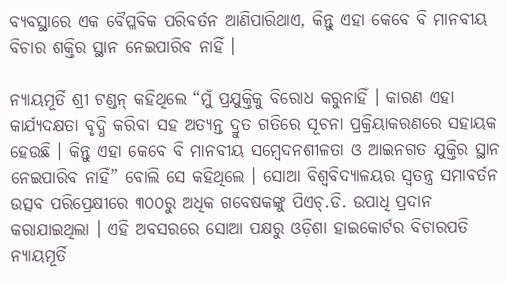ବ୍ୟବସ୍ଥାରେ ଏକ ବୈପ୍ଳବିକ ପରିବର୍ତନ ଆଣିପାରିଥାଏ, କିନ୍ତୁ ଏହା କେବେ ବି ମାନବୀୟ ବିଚାର ଶକ୍ତିର ସ୍ଥାନ ନେଇପାରିବ ନାହିଁ ।

ନ୍ୟାୟମୂର୍ତି ଶ୍ରୀ ଟଣ୍ଡନ୍ କହିଥିଲେ “ମୁଁ ପ୍ରଯୁକ୍ତିକୁ ବିରୋଧ କରୁନାହିଁ । କାରଣ ଏହା କାର୍ଯ୍ୟଦକ୍ଷତା ବୃଦ୍ଧି କରିବା ସହ ଅତ୍ୟନ୍ତ ଦ୍ରୁତ ଗତିରେ ସୂଚନା ପ୍ରକ୍ରିୟାକରଣରେ ସହାୟକ ହେଉଛି । କିନ୍ତୁ ଏହା କେବେ ବି ମାନବୀୟ ସମ୍ବେଦନଶୀଳତା ଓ ଆଇନଗତ ଯୁକ୍ତିର ସ୍ଥାନ ନେଇପାରିବ ନାହିଁ” ବୋଲି ସେ କହିଥିଲେ । ସୋଆ ବିଶ୍ୱବିଦ୍ୟାଳୟର ସ୍ୱତନ୍ତ୍ର ସମାବର୍ତନ ଉତ୍ସବ ପରିପ୍ରେକ୍ଷୀରେ ୩୦୦ରୁ ଅଧିକ ଗବେଷକଙ୍କୁ ପିଏଚ୍‌.ଡି. ଉପାଧି ପ୍ରଦାନ କରାଯାଇଥିଲା । ଏହି ଅବସରରେ ସୋଆ ପକ୍ଷରୁ ଓଡ଼ିଶା ହାଇକୋର୍ଟର ବିଚାରପତି ନ୍ୟାୟମୂର୍ତି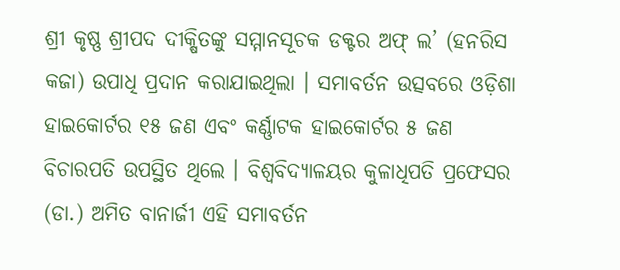ଶ୍ରୀ କୃଷ୍ଣ ଶ୍ରୀପଦ ଦୀକ୍ଷିତଙ୍କୁ ସମ୍ମାନସୂଚକ ଡକ୍ଟର ଅଫ୍ ଲ’ (ହନରିସ କଜା) ଉପାଧି ପ୍ରଦାନ କରାଯାଇଥିଲା । ସମାବର୍ତନ ଉତ୍ସବରେ ଓଡ଼ିଶା ହାଇକୋର୍ଟର ୧୫ ଜଣ ଏବଂ କର୍ଣ୍ଣାଟକ ହାଇକୋର୍ଟର ୫ ଜଣ
ବିଚାରପତି ଉପସ୍ଥିତ ଥିଲେ । ବିଶ୍ୱବିଦ୍ୟାଳୟର କୁଳାଧିପତି ପ୍ରଫେସର (ଡା.) ଅମିତ ବାନାର୍ଜୀ ଏହି ସମାବର୍ତନ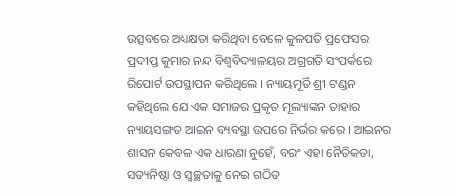ଉତ୍ସବରେ ଅଧ୍ୟକ୍ଷତା କରିଥିବା ବେଳେ କୁଳପତି ପ୍ରଫେସର ପ୍ରଦୀପ୍ତ କୁମାର ନନ୍ଦ ବିଶ୍ୱବିଦ୍ୟାଳୟର ଅଗ୍ରଗତି ସଂପର୍କରେ ରିପୋର୍ଟ ଉପସ୍ଥାପନ କରିଥିଲେ । ନ୍ୟାୟମୂର୍ତି ଶ୍ରୀ ଟଣ୍ଡନ କହିଥିଲେ ଯେ ଏକ ସମାଜର ପ୍ରକୃତ ମୂଲ୍ୟାଙ୍କନ ତାହାର ନ୍ୟାୟସଙ୍ଗତ ଆଇନ ବ୍ୟବସ୍ଥା ଉପରେ ନିର୍ଭର କରେ । ଆଇନର ଶାସନ କେବଳ ଏକ ଧାରଣା ନୁହେଁ, ବରଂ ଏହା ନୈତିକତା, ସତ୍ୟନିଷ୍ଠା ଓ ସ୍ୱଚ୍ଛତାକୁ ନେଇ ଗଠିତ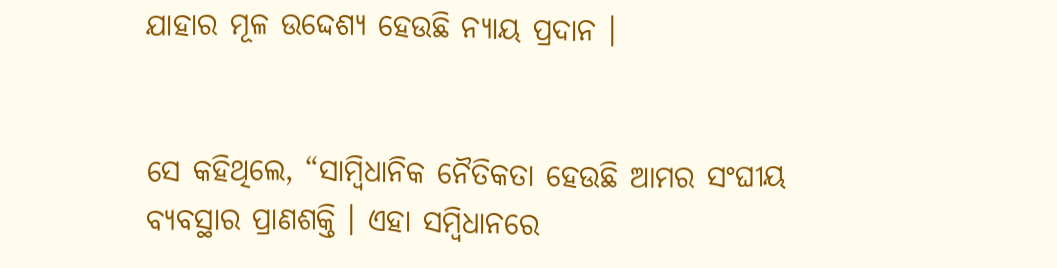ଯାହାର ମୂଳ ଉଦ୍ଦେଶ୍ୟ ହେଉଛି ନ୍ୟାୟ ପ୍ରଦାନ ।


ସେ କହିଥିଲେ, “ସାମ୍ବିଧାନିକ ନୈତିକତା ହେଉଛି ଆମର ସଂଘୀୟ ବ୍ୟବସ୍ଥାର ପ୍ରାଣଶକ୍ତି । ଏହା ସମ୍ବିଧାନରେ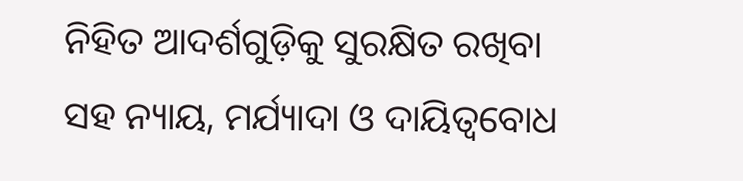ନିହିତ ଆଦର୍ଶଗୁଡ଼ିକୁ ସୁରକ୍ଷିତ ରଖିବା ସହ ନ୍ୟାୟ, ମର୍ଯ୍ୟାଦା ଓ ଦାୟିତ୍ୱବୋଧ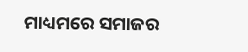ମାଧ୍ୟମରେ ସମାଜର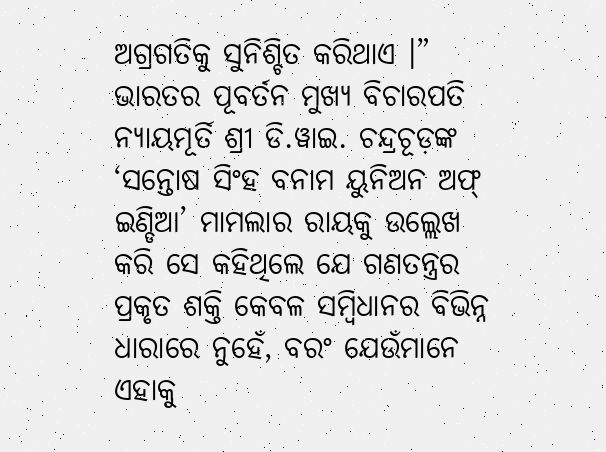ଅଗ୍ରଗତିକୁ ସୁନିଶ୍ଚିତ କରିଥାଏ ।” ଭାରତର ପୂବର୍ତନ ମୁଖ୍ୟ ବିଚାରପତି ନ୍ୟାୟମୂର୍ତି ଶ୍ରୀ ଡି.ୱାଇ. ଚନ୍ଦ୍ରଚୂଡ଼ଙ୍କ ‘ସନ୍ତୋଷ ସିଂହ ବନାମ ୟୁନିଅନ ଅଫ୍ ଇଣ୍ଡିଆ’ ମାମଲାର ରାୟକୁ ଉଲ୍ଲେଖ କରି ସେ କହିଥିଲେ ଯେ ଗଣତନ୍ତ୍ରର ପ୍ରକୃତ ଶକ୍ତି କେବଳ ସମ୍ବିଧାନର ବିଭିନ୍ନ ଧାରାରେ ନୁହେଁ, ବରଂ ଯେଉଁମାନେ ଏହାକୁ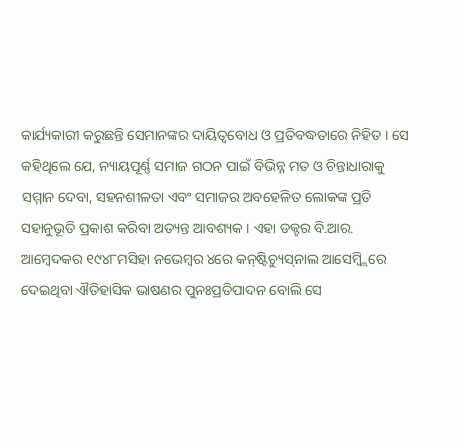କାର୍ଯ୍ୟକାରୀ କରୁଛନ୍ତି ସେମାନଙ୍କର ଦାୟିତ୍ୱବୋଧ ଓ ପ୍ରତିବଦ୍ଧତାରେ ନିହିତ । ସେ କହିଥିଲେ ଯେ, ନ୍ୟାୟପୂର୍ଣ୍ଣ ସମାଜ ଗଠନ ପାଇଁ ବିଭିନ୍ନ ମତ ଓ ଚିନ୍ତାଧାରାକୁ ସମ୍ମାନ ଦେବା, ସହନଶୀଳତା ଏବଂ ସମାଜର ଅବହେଳିତ ଲୋକଙ୍କ ପ୍ରତି ସହାନୁଭୂତି ପ୍ରକାଶ କରିବା ଅତ୍ୟନ୍ତ ଆବଶ୍ୟକ । ଏହା ଡକ୍ଟର ବି.ଆର. ଆମ୍ବେଦକର ୧୯୪୮ମସିହା ନଭେମ୍ବର ୪ରେ କନ୍‌ଷ୍ଟିଚ୍ୟୁସ୍‌ନାଲ ଆସେମ୍ବ୍ଲିରେ ଦେଇଥିବା ଐତିହାସିକ ଭାଷଣର ପୁନଃପ୍ରତିପାଦନ ବୋଲି ସେ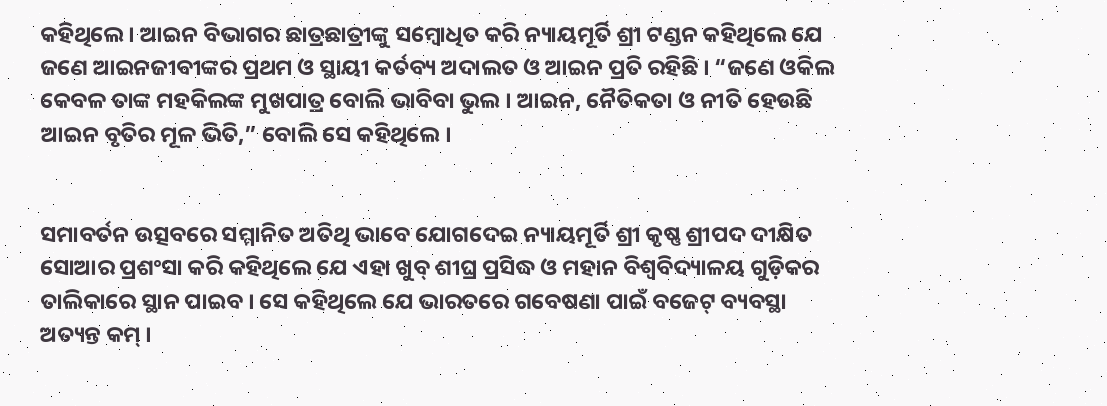କହିଥିଲେ । ଆଇନ ବିଭାଗର ଛାତ୍ରଛାତ୍ରୀଙ୍କୁ ସମ୍ବୋଧିତ କରି ନ୍ୟାୟମୂର୍ତି ଶ୍ରୀ ଟଣ୍ଡନ କହିଥିଲେ ଯେ ଜଣେ ଆଇନଜୀବୀଙ୍କର ପ୍ରଥମ ଓ ସ୍ଥାୟୀ କର୍ତବ୍ୟ ଅଦାଲତ ଓ ଆଇନ ପ୍ରତି ରହିଛି । “ଜଣେ ଓକିଲ କେବଳ ତାଙ୍କ ମହକିଲଙ୍କ ମୁଖପାତ୍ର ବୋଲି ଭାବିବା ଭୁଲ । ଆଇନ, ନୈତିକତା ଓ ନୀତି ହେଉଛି ଆଇନ ବୃତିର ମୂଳ ଭିତି,” ବୋଲି ସେ କହିଥିଲେ ।


ସମାବର୍ତନ ଉତ୍ସବରେ ସମ୍ମାନିତ ଅତିଥି ଭାବେ ଯୋଗଦେଇ ନ୍ୟାୟମୂର୍ତି ଶ୍ରୀ କୃଷ୍ଣ ଶ୍ରୀପଦ ଦୀକ୍ଷିତ ସୋଆର ପ୍ରଶଂସା କରି କହିଥିଲେ ଯେ ଏହା ଖୁବ୍ ଶୀଘ୍ର ପ୍ରସିଦ୍ଧ ଓ ମହାନ ବିଶ୍ୱବିଦ୍ୟାଳୟ ଗୁଡ଼ିକର ତାଲିକାରେ ସ୍ଥାନ ପାଇବ । ସେ କହିଥିଲେ ଯେ ଭାରତରେ ଗବେଷଣା ପାଇଁ ବଜେଟ୍ ବ୍ୟବସ୍ଥା ଅତ୍ୟନ୍ତ କମ୍ ।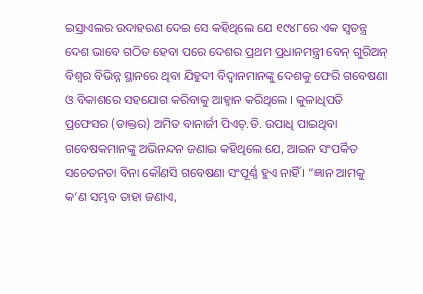ଇସ୍ରାଏଲର ଉଦାହରଣ ଦେଇ ସେ କହିଥିଲେ ଯେ ୧୯୪୮ରେ ଏକ ସ୍ୱତନ୍ତ୍ର ଦେଶ ଭାବେ ଗଠିତ ହେବା ପରେ ଦେଶର ପ୍ରଥମ ପ୍ରଧାନମନ୍ତ୍ରୀ ବେନ୍‌ ଗୁରିଅନ୍ ବିଶ୍ୱର ବିଭିନ୍ନ ସ୍ଥାନରେ ଥିବା ଯିହୁଦୀ ବିଦ୍ୱାନମାନଙ୍କୁ ଦେଶକୁ ଫେରି ଗବେଷଣା ଓ ବିକାଶରେ ସହଯୋଗ କରିବାକୁ ଆହ୍ୱାନ କରିଥିଲେ । କୁଳାଧିପତି ପ୍ରଫେସର (ଡାକ୍ତର) ଅମିତ ବାନାର୍ଜୀ ପିଏଚ୍‌.ଡି. ଉପାଧି ପାଇଥିବା ଗବେଷକମାନଙ୍କୁ ଅଭିନନ୍ଦନ ଜଣାଇ କହିଥିଲେ ଯେ, ଆଇନ ସଂପର୍କିତ ସଚେତନତା ବିନା କୌଣସି ଗବେଷଣା ସଂପୂର୍ଣ୍ଣ ହୁଏ ନାହିଁ । “ଜ୍ଞାନ ଆମକୁ କ’ଣ ସମ୍ଭବ ତାହା ଜଣାଏ,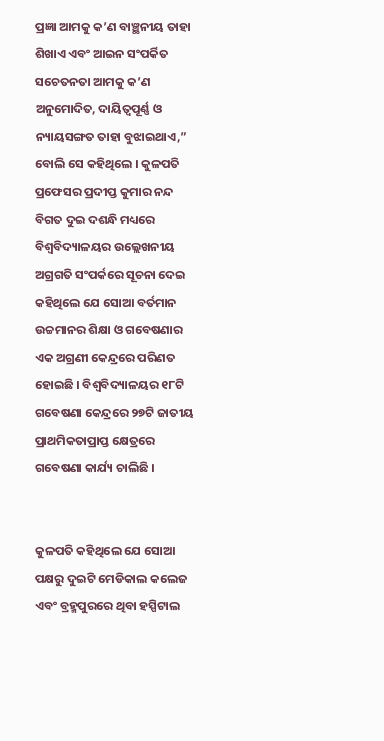ପ୍ରଜ୍ଞା ଆମକୁ କ’ଣ ବାଞ୍ଛନୀୟ ତାହା ଶିଖାଏ ଏବଂ ଆଇନ ସଂପର୍କିତ ସଚେତନତା ଆମକୁ କ’ଣ ଅନୁମୋଦିତ, ଦାୟିତ୍ୱପୂର୍ଣ୍ଣ ଓ ନ୍ୟାୟସଙ୍ଗତ ତାହା ବୁଝାଇଥାଏ,” ବୋଲି ସେ କହିଥିଲେ । କୁଳପତି ପ୍ରଫେସର ପ୍ରଦୀପ୍ତ କୁମାର ନନ୍ଦ ବିଗତ ଦୁଇ ଦଶନ୍ଧି ମଧ୍ୟରେ ବିଶ୍ୱବିଦ୍ୟାଳୟର ଉଲ୍ଲେଖନୀୟ ଅଗ୍ରଗତି ସଂପର୍କରେ ସୂଚନା ଦେଇ କହିଥିଲେ ଯେ ସୋଆ ବର୍ତମାନ ଉଚ୍ଚମାନର ଶିକ୍ଷା ଓ ଗବେଷଣାର ଏକ ଅଗ୍ରଣୀ କେନ୍ଦ୍ରରେ ପରିଣତ ହୋଇଛି । ବିଶ୍ୱବିଦ୍ୟାଳୟର ୧୮ଟି ଗବେଷଣା କେନ୍ଦ୍ରରେ ୨୭ଟି ଜାତୀୟ ପ୍ରାଥମିକତାପ୍ରାପ୍ତ କ୍ଷେତ୍ରରେ ଗବେଷଣା କାର୍ଯ୍ୟ ଚାଲିଛି ।


କୁଳପତି କହିଥିଲେ ଯେ ସୋଆ ପକ୍ଷରୁ ଦୁଇଟି ମେଡିକାଲ କଲେଜ ଏବଂ ବ୍ରହ୍ମପୁରରେ ଥିବା ହସ୍ପିଟାଲ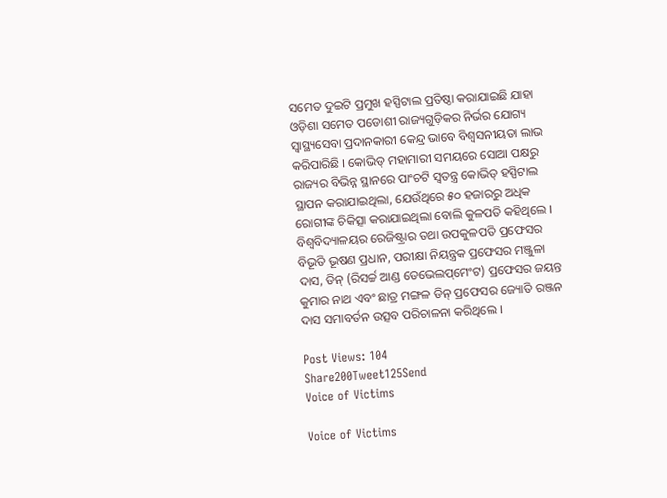ସମେତ ଦୁଇଟି ପ୍ରମୁଖ ହସ୍ପିଟାଲ ପ୍ରତିଷ୍ଠା କରାଯାଇଛି ଯାହା ଓଡ଼ିଶା ସମେତ ପଡୋଶୀ ରାଜ୍ୟଗୁଡ଼ିକର ନିର୍ଭର ଯୋଗ୍ୟ ସ୍ୱାସ୍ଥ୍ୟସେବା ପ୍ରଦାନକାରୀ କେନ୍ଦ୍ର ଭାବେ ବିଶ୍ୱସନୀୟତା ଲାଭ କରିପାରିଛି । କୋଭିଡ୍ ମହାମାରୀ ସମୟରେ ସୋଆ ପକ୍ଷରୁ ରାଜ୍ୟର ବିଭିନ୍ନ ସ୍ଥାନରେ ପାଂଚଟି ସ୍ୱତନ୍ତ୍ର କୋଭିଡ୍ ହସ୍ପିଟାଲ ସ୍ଥାପନ କରାଯାଇଥିଲା, ଯେଉଁଥିରେ ୫୦ ହଜାରରୁ ଅଧିକ ରୋଗୀଙ୍କ ଚିକିତ୍ସା କରାଯାଇଥିଲା ବୋଲି କୁଳପତି କହିଥିଲେ । ବିଶ୍ୱବିଦ୍ୟାଳୟର ରେଜିଷ୍ଟ୍ରାର ତଥା ଉପକୁଳପତି ପ୍ରଫେସର ବିଭୂତି ଭୂଷଣ ପ୍ରଧାନ, ପରୀକ୍ଷା ନିୟନ୍ତ୍ରକ ପ୍ରଫେସର ମଞ୍ଜୁଳା ଦାସ, ଡିନ୍ (ରିସର୍ଚ୍ଚ ଆଣ୍ଡ ଡେଭେଲପ୍‌ମେଂଟ) ପ୍ରଫେସର ଜୟନ୍ତ କୁମାର ନାଥ ଏବଂ ଛାତ୍ର ମଙ୍ଗଳ ଡିନ୍ ପ୍ରଫେସର ଜ୍ୟୋତି ରଞ୍ଜନ ଦାସ ସମାବର୍ତନ ଉତ୍ସବ ପରିଚାଳନା କରିଥିଲେ ।

Post Views: 104
Share200Tweet125Send
Voice of Victims

Voice of Victims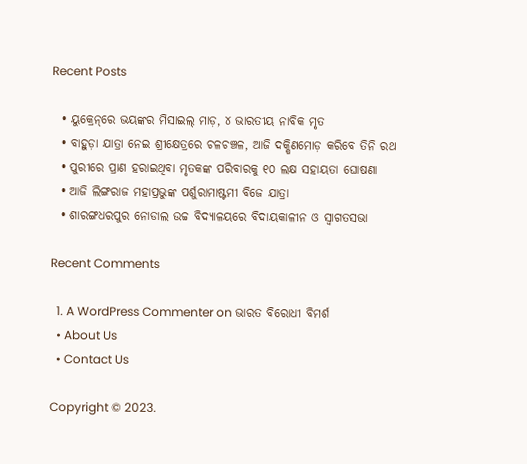Recent Posts

  • ୟୁକ୍ରେନ୍‌ରେ ଭୟଙ୍କର ମିସାଇଲ୍ ମାଡ଼, ୪ ଭାରତୀୟ ନାବିକ ମୃତ
  • ବାହୁଡ଼ା ଯାତ୍ରା ନେଇ ଶ୍ରୀକ୍ଷେତ୍ରରେ ଚଳଚଞ୍ଚଳ, ଆଜି ଦକ୍ଷିଣମୋଡ଼ କରିବେ ତିନି ରଥ
  • ପୁରୀରେ ପ୍ରାଣ ହରାଇଥିବା ମୃତକଙ୍କ ପରିବାରକୁ ୧୦ ଲକ୍ଷ ସହାୟତା ଘୋଷଣା
  • ଆଜି ଲିଙ୍ଗରାଜ ମହାପ୍ରଭୁଙ୍କ ପର୍ଶୁରାମାଷ୍ଟମୀ ବିଜେ ଯାତ୍ରା
  • ଶାରଙ୍ଗଧରପୁର ନୋଡାଲ ଉଚ୍ଚ ବିଦ୍ୟାଳୟରେ ବିଦାୟକାଳୀନ ଓ ସ୍ୱାଗତସଭା

Recent Comments

  1. A WordPress Commenter on ଭାରତ ବିରୋଧୀ ବିମର୍ଶ
  • About Us
  • Contact Us

Copyright © 2023.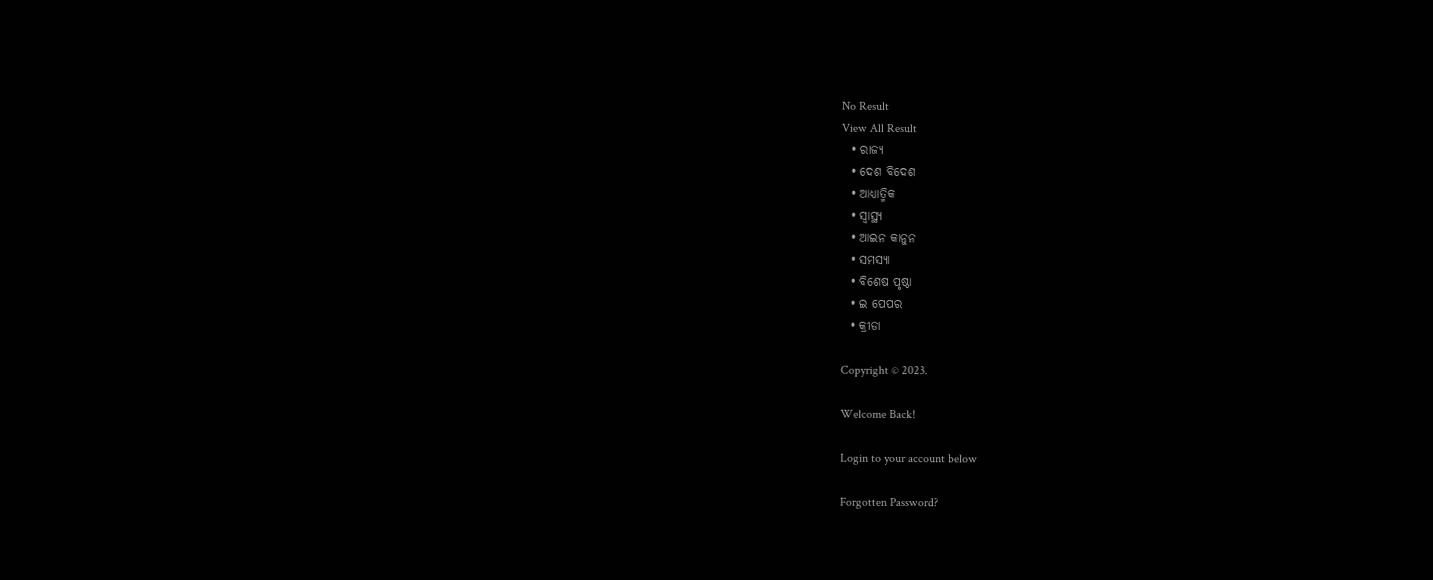No Result
View All Result
  • ରାଜ୍ୟ
  • ଦେଶ ବିଦେଶ
  • ଆଧ୍ୟାତ୍ମିକ
  • ସ୍ୱାସ୍ଥ୍ୟ
  • ଆଇନ କାନୁନ
  • ସମସ୍ୟା
  • ବିଶେଷ ପୃଷ୍ଠା
  • ଇ ପେପର
  • କ୍ରୀଡା

Copyright © 2023.

Welcome Back!

Login to your account below

Forgotten Password?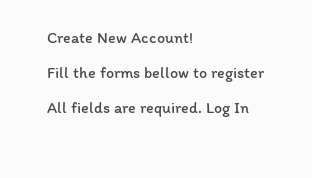Create New Account!

Fill the forms bellow to register

All fields are required. Log In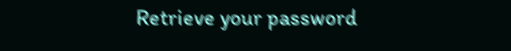Retrieve your password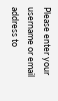Please enter your username or email address to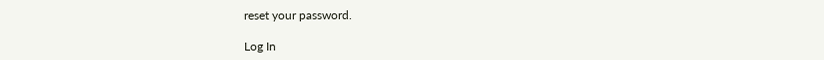reset your password.

Log In